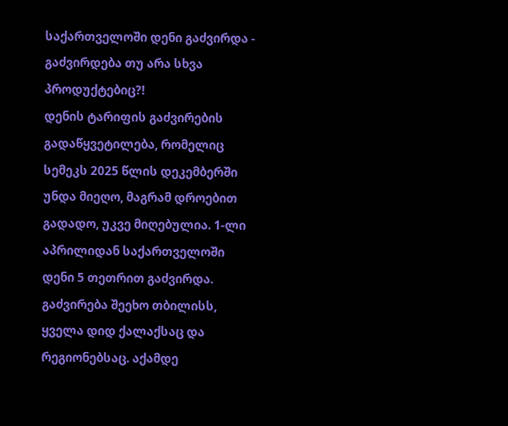საქართველოში დენი გაძვირდა - გაძვირდება თუ არა სხვა პროდუქტებიც?!
დენის ტარიფის გაძვირების გადაწყვეტილება, რომელიც სემეკს 2025 წლის დეკემბერში უნდა მიეღო, მაგრამ დროებით გადადო, უკვე მიღებულია. 1-ლი აპრილიდან საქართველოში დენი 5 თეთრით გაძვირდა. გაძვირება შეეხო თბილისს, ყველა დიდ ქალაქსაც და რეგიონებსაც. აქამდე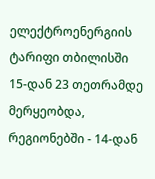ელექტროენერგიის ტარიფი თბილისში 15-დან 23 თეთრამდე მერყეობდა, რეგიონებში - 14-დან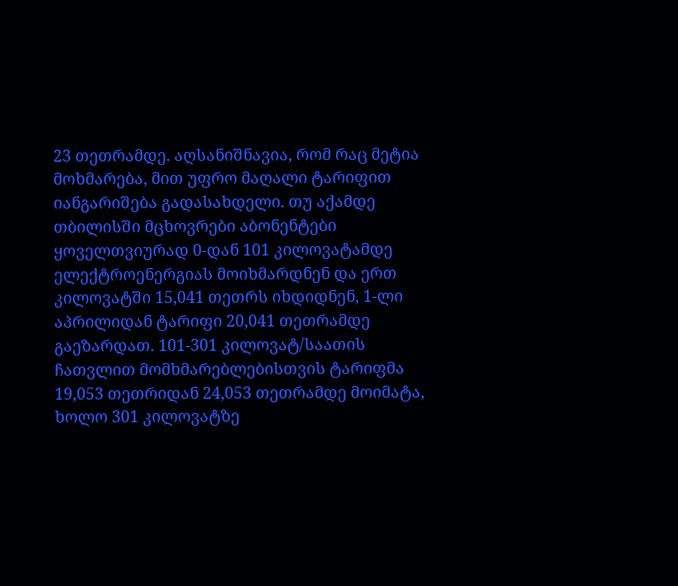23 თეთრამდე. აღსანიშნავია, რომ რაც მეტია მოხმარება, მით უფრო მაღალი ტარიფით იანგარიშება გადასახდელი. თუ აქამდე თბილისში მცხოვრები აბონენტები ყოველთვიურად 0-დან 101 კილოვატამდე ელექტროენერგიას მოიხმარდნენ და ერთ კილოვატში 15,041 თეთრს იხდიდნენ, 1-ლი აპრილიდან ტარიფი 20,041 თეთრამდე გაეზარდათ. 101-301 კილოვატ/საათის ჩათვლით მომხმარებლებისთვის ტარიფმა 19,053 თეთრიდან 24,053 თეთრამდე მოიმატა, ხოლო 301 კილოვატზე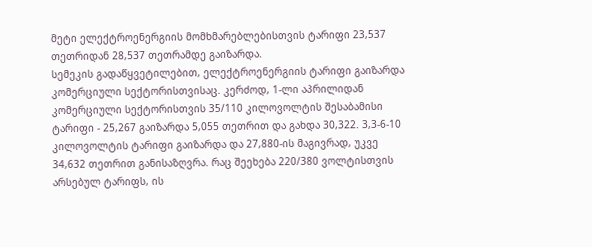მეტი ელექტროენერგიის მომხმარებლებისთვის ტარიფი 23,537 თეთრიდან 28,537 თეთრამდე გაიზარდა.
სემეკის გადაწყვეტილებით, ელექტროენერგიის ტარიფი გაიზარდა კომერციული სექტორისთვისაც. კერძოდ, 1-ლი აპრილიდან კომერციული სექტორისთვის 35/110 კილოვოლტის შესაბამისი ტარიფი - 25,267 გაიზარდა 5,055 თეთრით და გახდა 30,322. 3,3-6-10 კილოვოლტის ტარიფი გაიზარდა და 27,880-ის მაგივრად, უკვე 34,632 თეთრით განისაზღვრა. რაც შეეხება 220/380 ვოლტისთვის არსებულ ტარიფს, ის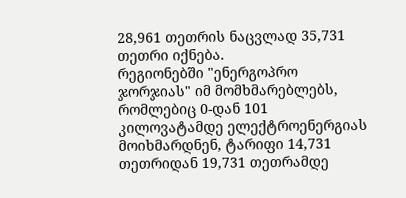28,961 თეთრის ნაცვლად 35,731 თეთრი იქნება.
რეგიონებში "ენერგოპრო ჯორჯიას" იმ მომხმარებლებს, რომლებიც 0-დან 101 კილოვატამდე ელექტროენერგიას მოიხმარდნენ, ტარიფი 14,731 თეთრიდან 19,731 თეთრამდე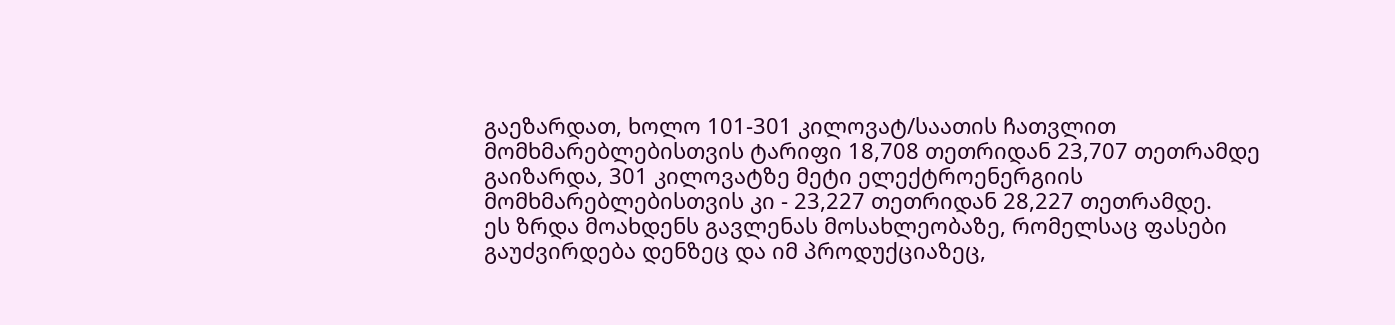გაეზარდათ, ხოლო 101-301 კილოვატ/საათის ჩათვლით მომხმარებლებისთვის ტარიფი 18,708 თეთრიდან 23,707 თეთრამდე გაიზარდა, 301 კილოვატზე მეტი ელექტროენერგიის მომხმარებლებისთვის კი - 23,227 თეთრიდან 28,227 თეთრამდე.
ეს ზრდა მოახდენს გავლენას მოსახლეობაზე, რომელსაც ფასები გაუძვირდება დენზეც და იმ პროდუქციაზეც,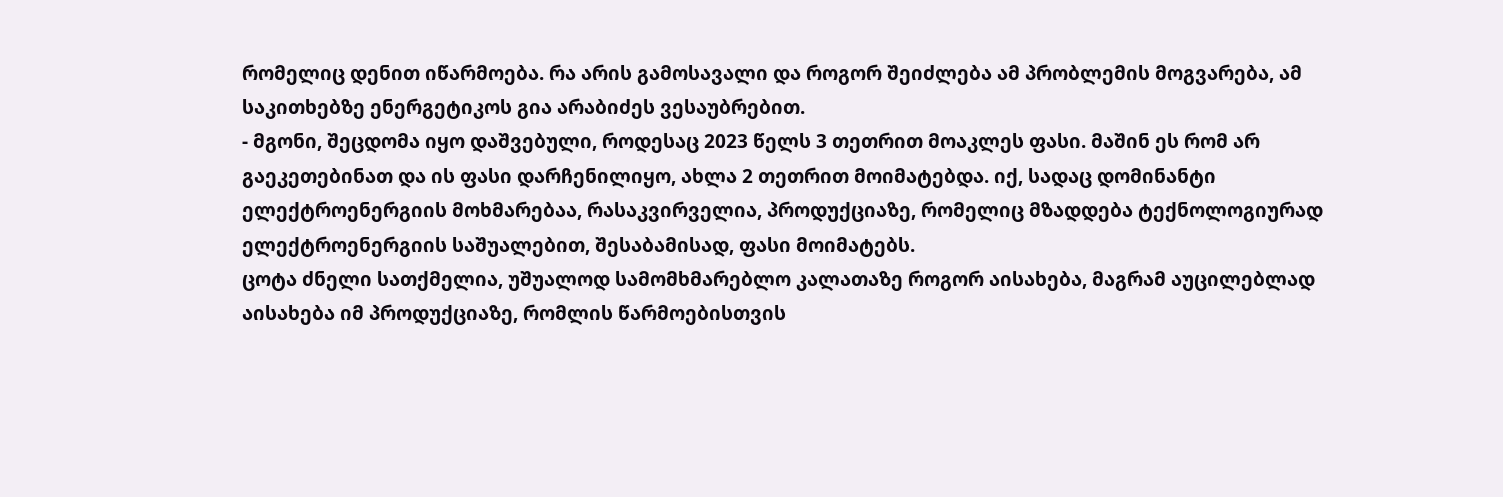რომელიც დენით იწარმოება. რა არის გამოსავალი და როგორ შეიძლება ამ პრობლემის მოგვარება, ამ საკითხებზე ენერგეტიკოს გია არაბიძეს ვესაუბრებით.
- მგონი, შეცდომა იყო დაშვებული, როდესაც 2023 წელს 3 თეთრით მოაკლეს ფასი. მაშინ ეს რომ არ გაეკეთებინათ და ის ფასი დარჩენილიყო, ახლა 2 თეთრით მოიმატებდა. იქ, სადაც დომინანტი ელექტროენერგიის მოხმარებაა, რასაკვირველია, პროდუქციაზე, რომელიც მზადდება ტექნოლოგიურად ელექტროენერგიის საშუალებით, შესაბამისად, ფასი მოიმატებს.
ცოტა ძნელი სათქმელია, უშუალოდ სამომხმარებლო კალათაზე როგორ აისახება, მაგრამ აუცილებლად აისახება იმ პროდუქციაზე, რომლის წარმოებისთვის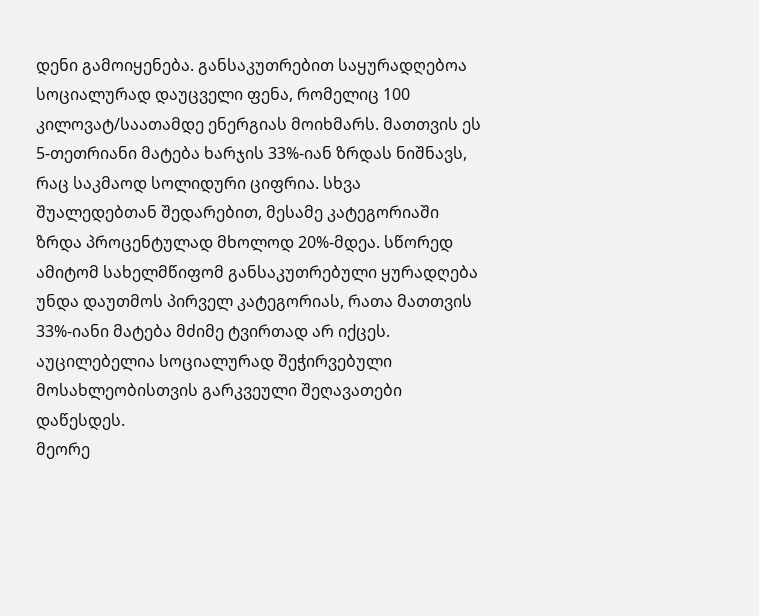დენი გამოიყენება. განსაკუთრებით საყურადღებოა სოციალურად დაუცველი ფენა, რომელიც 100 კილოვატ/საათამდე ენერგიას მოიხმარს. მათთვის ეს 5-თეთრიანი მატება ხარჯის 33%-იან ზრდას ნიშნავს, რაც საკმაოდ სოლიდური ციფრია. სხვა შუალედებთან შედარებით, მესამე კატეგორიაში ზრდა პროცენტულად მხოლოდ 20%-მდეა. სწორედ ამიტომ სახელმწიფომ განსაკუთრებული ყურადღება უნდა დაუთმოს პირველ კატეგორიას, რათა მათთვის 33%-იანი მატება მძიმე ტვირთად არ იქცეს. აუცილებელია სოციალურად შეჭირვებული მოსახლეობისთვის გარკვეული შეღავათები დაწესდეს.
მეორე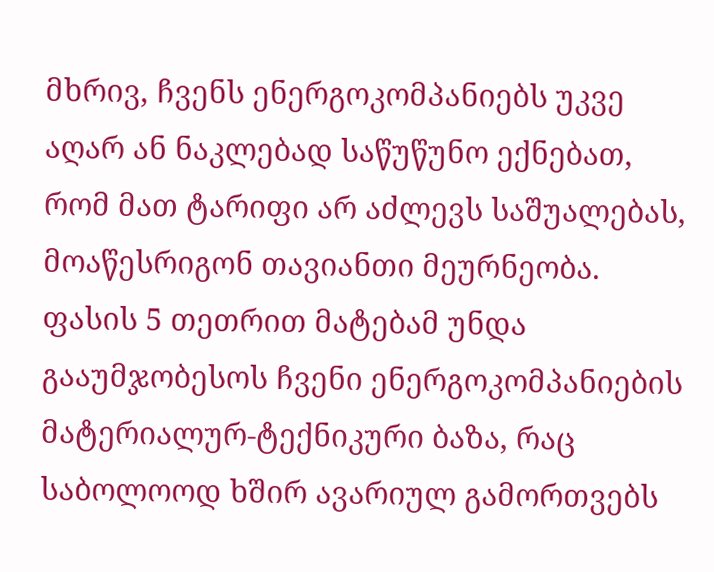მხრივ, ჩვენს ენერგოკომპანიებს უკვე აღარ ან ნაკლებად საწუწუნო ექნებათ, რომ მათ ტარიფი არ აძლევს საშუალებას, მოაწესრიგონ თავიანთი მეურნეობა. ფასის 5 თეთრით მატებამ უნდა გააუმჯობესოს ჩვენი ენერგოკომპანიების მატერიალურ-ტექნიკური ბაზა, რაც საბოლოოდ ხშირ ავარიულ გამორთვებს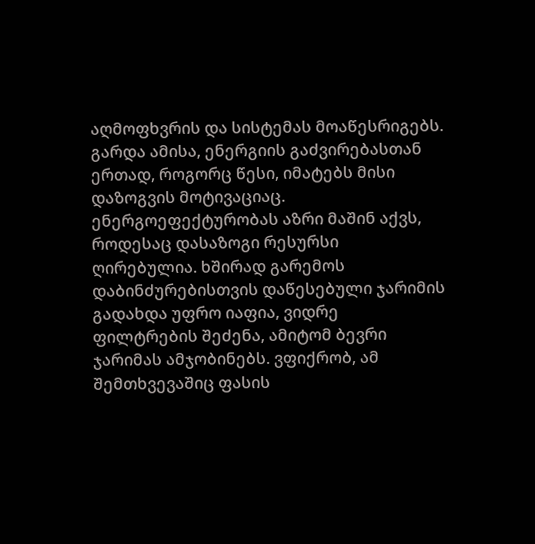აღმოფხვრის და სისტემას მოაწესრიგებს.
გარდა ამისა, ენერგიის გაძვირებასთან ერთად, როგორც წესი, იმატებს მისი დაზოგვის მოტივაციაც. ენერგოეფექტურობას აზრი მაშინ აქვს, როდესაც დასაზოგი რესურსი ღირებულია. ხშირად გარემოს დაბინძურებისთვის დაწესებული ჯარიმის გადახდა უფრო იაფია, ვიდრე ფილტრების შეძენა, ამიტომ ბევრი ჯარიმას ამჯობინებს. ვფიქრობ, ამ შემთხვევაშიც ფასის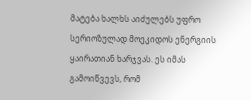მატება ხალხს აიძულებს უფრო სერიოზულად მოეკიდოს ენერგიის ყაირათიან ხარჯვას. ეს იმას გამოიწვევს, რომ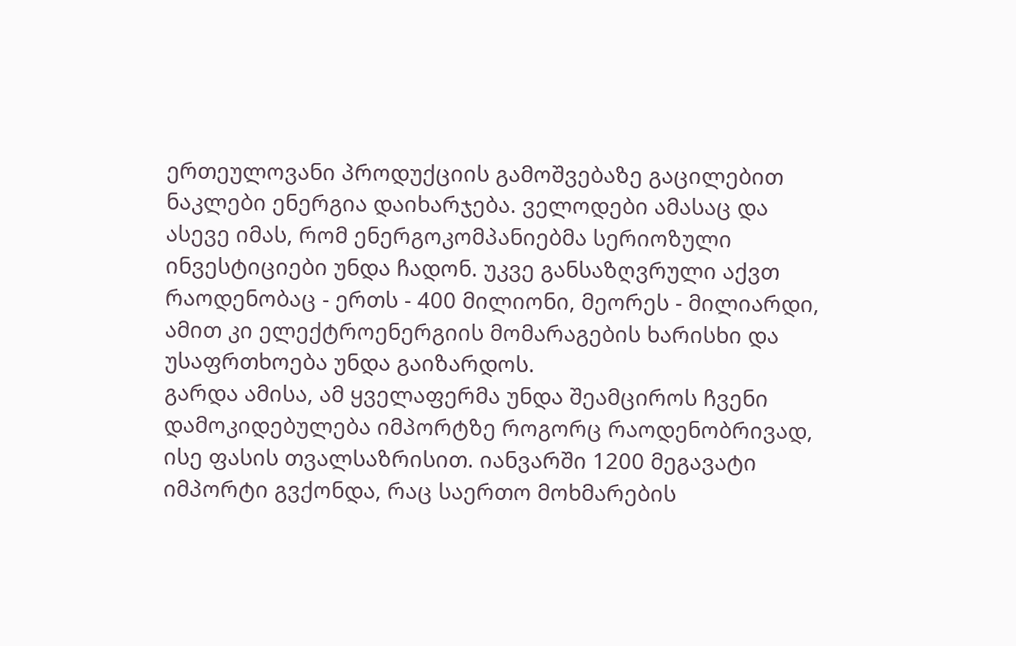ერთეულოვანი პროდუქციის გამოშვებაზე გაცილებით ნაკლები ენერგია დაიხარჯება. ველოდები ამასაც და ასევე იმას, რომ ენერგოკომპანიებმა სერიოზული ინვესტიციები უნდა ჩადონ. უკვე განსაზღვრული აქვთ რაოდენობაც - ერთს - 400 მილიონი, მეორეს - მილიარდი, ამით კი ელექტროენერგიის მომარაგების ხარისხი და უსაფრთხოება უნდა გაიზარდოს.
გარდა ამისა, ამ ყველაფერმა უნდა შეამციროს ჩვენი დამოკიდებულება იმპორტზე როგორც რაოდენობრივად, ისე ფასის თვალსაზრისით. იანვარში 1200 მეგავატი იმპორტი გვქონდა, რაც საერთო მოხმარების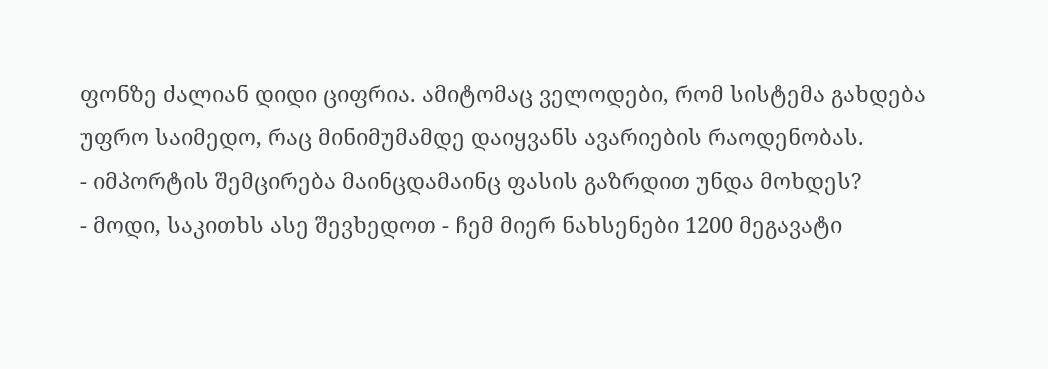ფონზე ძალიან დიდი ციფრია. ამიტომაც ველოდები, რომ სისტემა გახდება უფრო საიმედო, რაც მინიმუმამდე დაიყვანს ავარიების რაოდენობას.
- იმპორტის შემცირება მაინცდამაინც ფასის გაზრდით უნდა მოხდეს?
- მოდი, საკითხს ასე შევხედოთ - ჩემ მიერ ნახსენები 1200 მეგავატი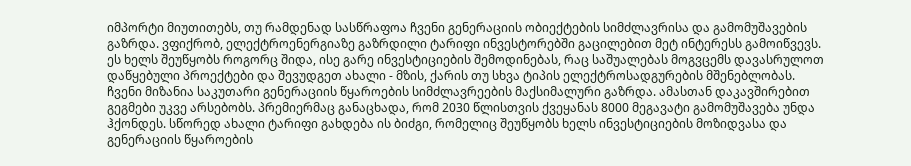იმპორტი მიუთითებს, თუ რამდენად სასწრაფოა ჩვენი გენერაციის ობიექტების სიმძლავრისა და გამომუშავების გაზრდა. ვფიქრობ, ელექტროენერგიაზე გაზრდილი ტარიფი ინვესტორებში გაცილებით მეტ ინტერესს გამოიწვევს. ეს ხელს შეუწყობს როგორც შიდა, ისე გარე ინვესტიციების შემოდინებას, რაც საშუალებას მოგვცემს დავასრულოთ დაწყებული პროექტები და შევუდგეთ ახალი - მზის, ქარის თუ სხვა ტიპის ელექტროსადგურების მშენებლობას.
ჩვენი მიზანია საკუთარი გენერაციის წყაროების სიმძლავრეების მაქსიმალური გაზრდა. ამასთან დაკავშირებით გეგმები უკვე არსებობს. პრემიერმაც განაცხადა, რომ 2030 წლისთვის ქვეყანას 8000 მეგავატი გამომუშავება უნდა ჰქონდეს. სწორედ ახალი ტარიფი გახდება ის ბიძგი, რომელიც შეუწყობს ხელს ინვესტიციების მოზიდვასა და გენერაციის წყაროების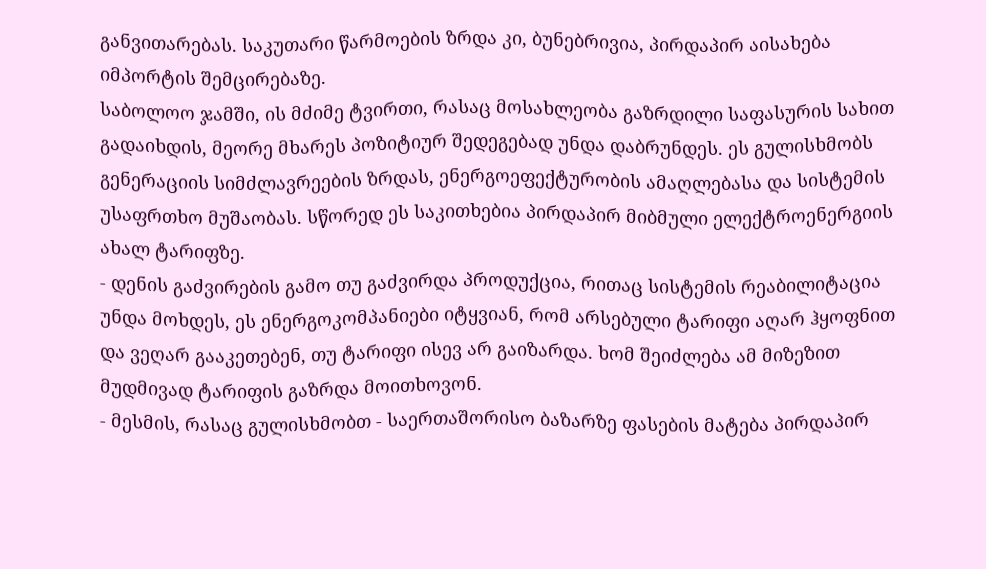განვითარებას. საკუთარი წარმოების ზრდა კი, ბუნებრივია, პირდაპირ აისახება იმპორტის შემცირებაზე.
საბოლოო ჯამში, ის მძიმე ტვირთი, რასაც მოსახლეობა გაზრდილი საფასურის სახით გადაიხდის, მეორე მხარეს პოზიტიურ შედეგებად უნდა დაბრუნდეს. ეს გულისხმობს გენერაციის სიმძლავრეების ზრდას, ენერგოეფექტურობის ამაღლებასა და სისტემის უსაფრთხო მუშაობას. სწორედ ეს საკითხებია პირდაპირ მიბმული ელექტროენერგიის ახალ ტარიფზე.
- დენის გაძვირების გამო თუ გაძვირდა პროდუქცია, რითაც სისტემის რეაბილიტაცია უნდა მოხდეს, ეს ენერგოკომპანიები იტყვიან, რომ არსებული ტარიფი აღარ ჰყოფნით და ვეღარ გააკეთებენ, თუ ტარიფი ისევ არ გაიზარდა. ხომ შეიძლება ამ მიზეზით მუდმივად ტარიფის გაზრდა მოითხოვონ.
- მესმის, რასაც გულისხმობთ - საერთაშორისო ბაზარზე ფასების მატება პირდაპირ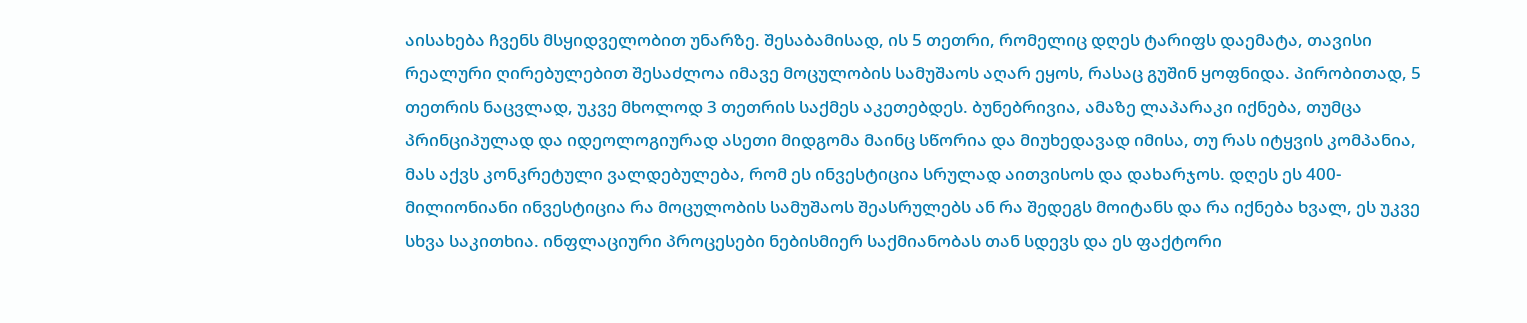აისახება ჩვენს მსყიდველობით უნარზე. შესაბამისად, ის 5 თეთრი, რომელიც დღეს ტარიფს დაემატა, თავისი რეალური ღირებულებით შესაძლოა იმავე მოცულობის სამუშაოს აღარ ეყოს, რასაც გუშინ ყოფნიდა. პირობითად, 5 თეთრის ნაცვლად, უკვე მხოლოდ 3 თეთრის საქმეს აკეთებდეს. ბუნებრივია, ამაზე ლაპარაკი იქნება, თუმცა პრინციპულად და იდეოლოგიურად ასეთი მიდგომა მაინც სწორია და მიუხედავად იმისა, თუ რას იტყვის კომპანია, მას აქვს კონკრეტული ვალდებულება, რომ ეს ინვესტიცია სრულად აითვისოს და დახარჯოს. დღეს ეს 400-მილიონიანი ინვესტიცია რა მოცულობის სამუშაოს შეასრულებს ან რა შედეგს მოიტანს და რა იქნება ხვალ, ეს უკვე სხვა საკითხია. ინფლაციური პროცესები ნებისმიერ საქმიანობას თან სდევს და ეს ფაქტორი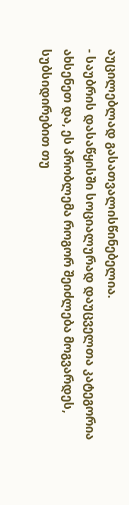აუცილებლად გასათვალისწინებელია.
- საუბრის დასაწყისში სოციალურად დაუცველთა კატეგორია ახსენეთ და, ეს პრობლემა როგორ შეიძლება მოგვარდეს, სუბსიდირებით თუ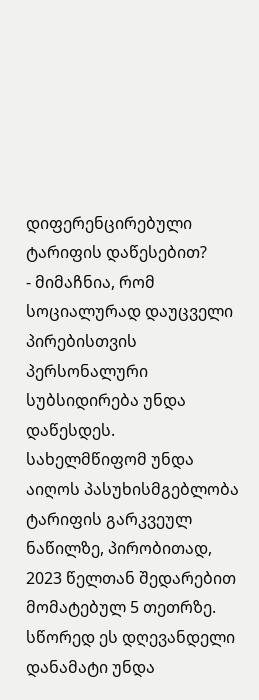დიფერენცირებული ტარიფის დაწესებით?
- მიმაჩნია, რომ სოციალურად დაუცველი პირებისთვის პერსონალური სუბსიდირება უნდა დაწესდეს. სახელმწიფომ უნდა აიღოს პასუხისმგებლობა ტარიფის გარკვეულ ნაწილზე, პირობითად, 2023 წელთან შედარებით მომატებულ 5 თეთრზე. სწორედ ეს დღევანდელი დანამატი უნდა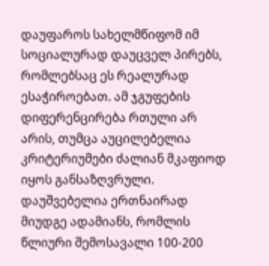დაუფაროს სახელმწიფომ იმ სოციალურად დაუცველ პირებს, რომლებსაც ეს რეალურად ესაჭიროებათ. ამ ჯგუფების დიფერენცირება რთული არ არის, თუმცა აუცილებელია კრიტერიუმები ძალიან მკაფიოდ იყოს განსაზღვრული. დაუშვებელია ერთნაირად მიუდგე ადამიანს, რომლის წლიური შემოსავალი 100-200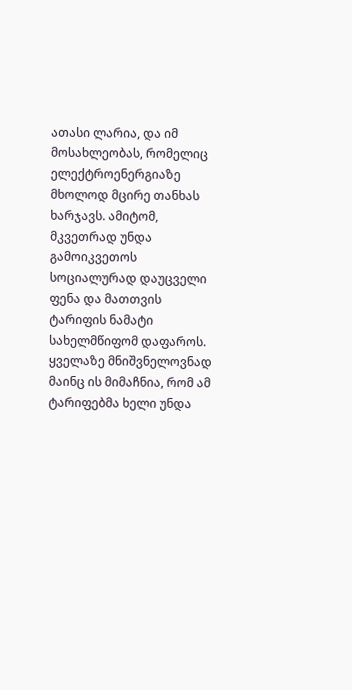ათასი ლარია, და იმ მოსახლეობას, რომელიც ელექტროენერგიაზე მხოლოდ მცირე თანხას ხარჯავს. ამიტომ, მკვეთრად უნდა გამოიკვეთოს სოციალურად დაუცველი ფენა და მათთვის ტარიფის ნამატი სახელმწიფომ დაფაროს.
ყველაზე მნიშვნელოვნად მაინც ის მიმაჩნია, რომ ამ ტარიფებმა ხელი უნდა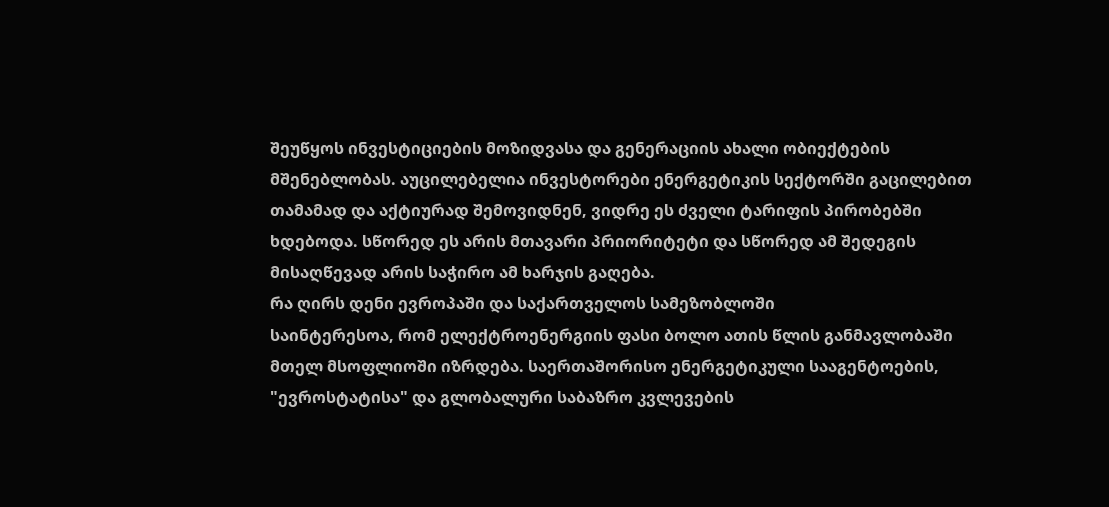შეუწყოს ინვესტიციების მოზიდვასა და გენერაციის ახალი ობიექტების მშენებლობას. აუცილებელია ინვესტორები ენერგეტიკის სექტორში გაცილებით თამამად და აქტიურად შემოვიდნენ, ვიდრე ეს ძველი ტარიფის პირობებში ხდებოდა. სწორედ ეს არის მთავარი პრიორიტეტი და სწორედ ამ შედეგის მისაღწევად არის საჭირო ამ ხარჯის გაღება.
რა ღირს დენი ევროპაში და საქართველოს სამეზობლოში
საინტერესოა, რომ ელექტროენერგიის ფასი ბოლო ათის წლის განმავლობაში მთელ მსოფლიოში იზრდება. საერთაშორისო ენერგეტიკული სააგენტოების, "ევროსტატისა" და გლობალური საბაზრო კვლევების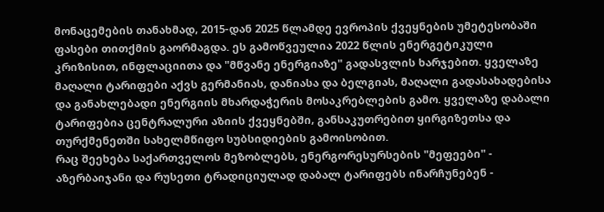მონაცემების თანახმად, 2015-დან 2025 წლამდე ევროპის ქვეყნების უმეტესობაში ფასები თითქმის გაორმაგდა. ეს გამოწვეულია 2022 წლის ენერგეტიკული კრიზისით, ინფლაციითა და "მწვანე ენერგიაზე" გადასვლის ხარჯებით. ყველაზე მაღალი ტარიფები აქვს გერმანიას, დანიასა და ბელგიას, მაღალი გადასახადებისა და განახლებადი ენერგიის მხარდაჭერის მოსაკრებლების გამო. ყველაზე დაბალი ტარიფებია ცენტრალური აზიის ქვეყნებში, განსაკუთრებით ყირგიზეთსა და თურქმენეთში სახელმწიფო სუბსიდიების გამოისობით.
რაც შეეხება საქართველოს მეზობლებს, ენერგორესურსების "მეფეები" - აზერბაიჯანი და რუსეთი ტრადიციულად დაბალ ტარიფებს ინარჩუნებენ -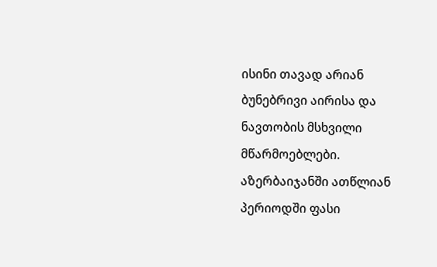ისინი თავად არიან ბუნებრივი აირისა და ნავთობის მსხვილი მწარმოებლები. აზერბაიჯანში ათწლიან პერიოდში ფასი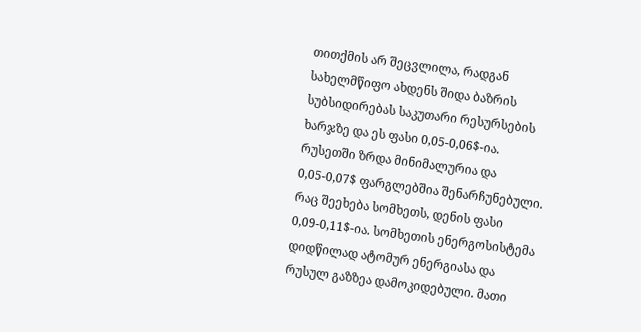თითქმის არ შეცვლილა, რადგან სახელმწიფო ახდენს შიდა ბაზრის სუბსიდირებას საკუთარი რესურსების ხარჯზე და ეს ფასი 0,05-0,06$-ია. რუსეთში ზრდა მინიმალურია და 0,05-0,07$ ფარგლებშია შენარჩუნებული.
რაც შეეხება სომხეთს, დენის ფასი 0,09-0,11$-ია. სომხეთის ენერგოსისტემა დიდწილად ატომურ ენერგიასა და რუსულ გაზზეა დამოკიდებული. მათი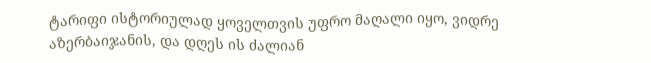ტარიფი ისტორიულად ყოველთვის უფრო მაღალი იყო, ვიდრე აზერბაიჯანის, და დღეს ის ძალიან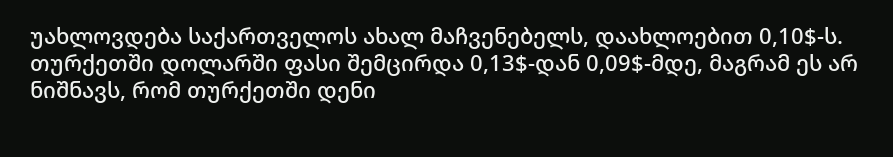უახლოვდება საქართველოს ახალ მაჩვენებელს, დაახლოებით 0,10$-ს. თურქეთში დოლარში ფასი შემცირდა 0,13$-დან 0,09$-მდე, მაგრამ ეს არ ნიშნავს, რომ თურქეთში დენი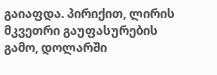გაიაფდა. პირიქით, ლირის მკვეთრი გაუფასურების გამო, დოლარში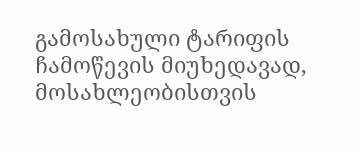გამოსახული ტარიფის ჩამოწევის მიუხედავად, მოსახლეობისთვის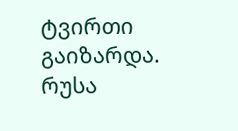ტვირთი გაიზარდა.
რუსა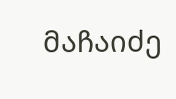მაჩაიძე